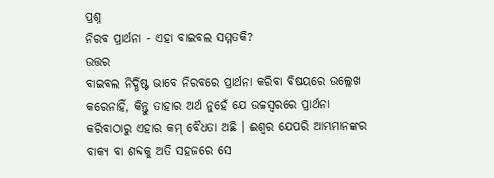ପ୍ରଶ୍ନ
ନିରବ ପ୍ରାର୍ଥନା - ଏହା ବାଇବଲ ସମ୍ମତକି?
ଉତ୍ତର
ବାଇବଲ ନିର୍ଦ୍ଧିଷ୍ଟ ଭାବେ ନିରବରେ ପ୍ରାର୍ଥନା କରିବା ବିଷୟରେ ଉଲ୍ଲେଖ କରେନାହିଁ, କିନ୍ତୁ ତାହାର ଅର୍ଥ ନୁହେଁ ଯେ ଉଚ୍ଚସ୍ବରରେ ପ୍ରାର୍ଥନା କରିବାଠାରୁ ଏହାର କମ୍ ବୈଧତା ଅଛି । ଈଶ୍ବର ଯେପରି ଆମ୍ଭମାନଙ୍କର ବାକ୍ୟ ବା ଶବ୍ଦକୁ ଅତି ସହଜରେ ସେ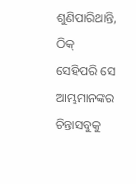ଶୁଣିପାରିଥାନ୍ତି, ଠିକ୍ ସେହିପରି ସେ ଆମ୍ଭମାନଙ୍କର ଚିନ୍ତାସବୁକୁ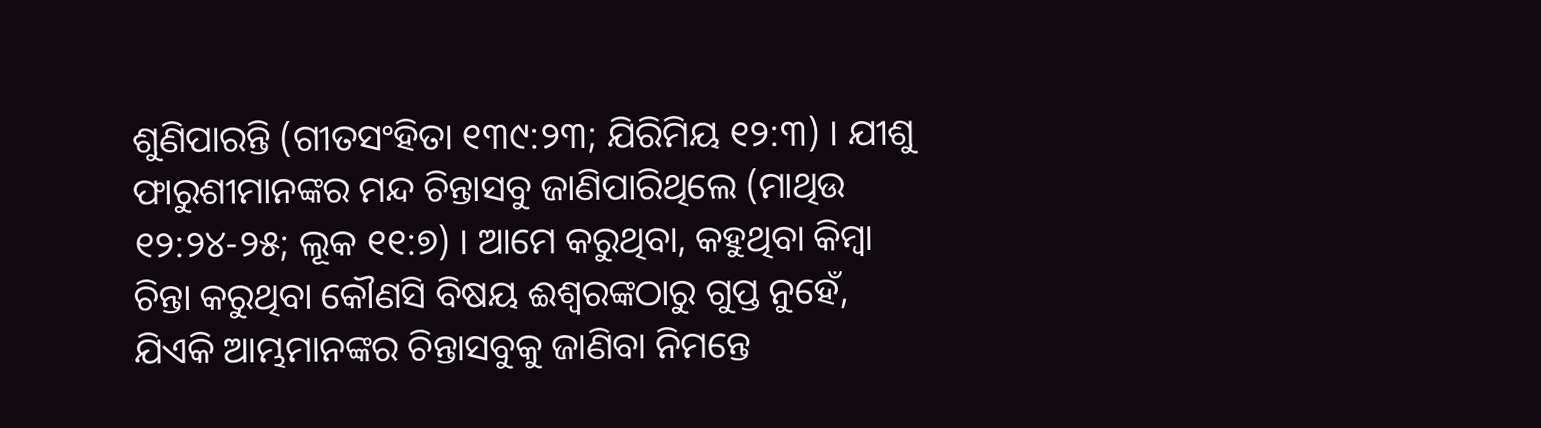ଶୁଣିପାରନ୍ତି (ଗୀତସଂହିତା ୧୩୯:୨୩; ଯିରିମିୟ ୧୨:୩) । ଯୀଶୁ ଫାରୁଶୀମାନଙ୍କର ମନ୍ଦ ଚିନ୍ତାସବୁ ଜାଣିପାରିଥିଲେ (ମାଥିଉ ୧୨:୨୪-୨୫; ଲୂକ ୧୧:୭) । ଆମେ କରୁଥିବା, କହୁଥିବା କିମ୍ବା ଚିନ୍ତା କରୁଥିବା କୌଣସି ବିଷୟ ଈଶ୍ବରଙ୍କଠାରୁ ଗୁପ୍ତ ନୁହେଁ, ଯିଏକି ଆମ୍ଭମାନଙ୍କର ଚିନ୍ତାସବୁକୁ ଜାଣିବା ନିମନ୍ତେ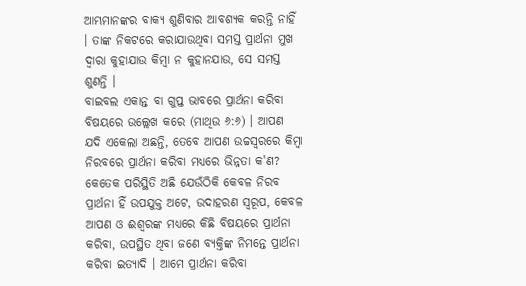ଆମ୍ଭମାନଙ୍କର ବାକ୍ୟ ଶୁଣିବାର ଆବଶ୍ୟକ କରନ୍ତି ନାହିଁ । ତାଙ୍କ ନିକଟରେ କରାଯାଉଥିବା ସମସ୍ତ ପ୍ରାର୍ଥନା ମୁଖ ଦ୍ବାରା କୁହାଯାଉ କିମ୍ବା ନ କୁହାନଯାଉ, ସେ ସମସ୍ତ ଶୁଣନ୍ତି ।
ବାଇବଲ ଏକାନ୍ତ ବା ଗୁପ୍ତ ଭାବରେ ପ୍ରାର୍ଥନା କରିବା ବିଷୟରେ ଉଲ୍ଲେଖ କରେ (ମାଥିଉ ୬:୬) । ଆପଣ ଯଦି ଏକେଲା ଅଛନ୍ତି, ତେବେ ଆପଣ ଉଚ୍ଚସ୍ବରରେ କିମ୍ବା ନିରବରେ ପ୍ରାର୍ଥନା କରିବା ମଧ୍ୟରେ ଭିନ୍ନତା କ'ଣ? କେତେକ ପରିସ୍ଥିତି ଅଛି ଯେଉଁଠିକି କେବଳ ନିରବ ପ୍ରାର୍ଥନା ହିଁ ଉପଯୁକ୍ତ ଅଟେ, ଉଦାହରଣ ସ୍ବରୂପ, କେବଳ ଆପଣ ଓ ଈଶ୍ବରଙ୍କ ମଧ୍ୟରେ କିଛି ବିଷୟରେ ପ୍ରାର୍ଥନା କରିବା, ଉପସ୍ଥିତ ଥିବା ଜଣେ ବ୍ୟକ୍ତିଙ୍କ ନିମନ୍ତେ ପ୍ରାର୍ଥନା କରିବା ଇତ୍ୟାଦି । ଆମେ ପ୍ରାର୍ଥନା କରିବା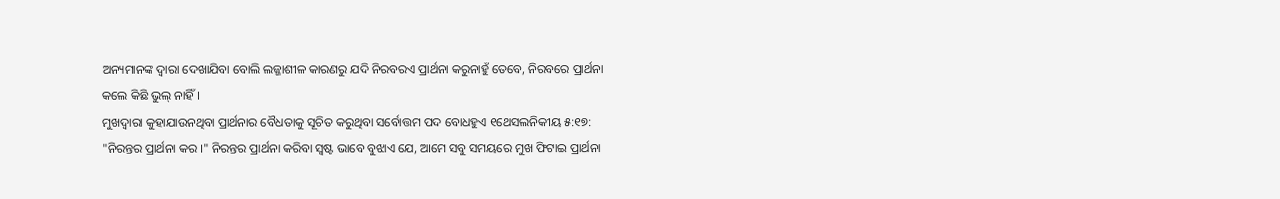ଅନ୍ୟମାନଙ୍କ ଦ୍ବାରା ଦେଖାଯିବା ବୋଲି ଲଜ୍ଜାଶୀଳ କାରଣରୁ ଯଦି ନିରବରଏ ପ୍ରାର୍ଥନା କରୁନାହୁଁ ତେବେ, ନିରବରେ ପ୍ରାର୍ଥନା କଲେ କିଛି ଭୁଲ୍ ନାହିଁ ।
ମୁଖଦ୍ବାରା କୁହାଯାଉନଥିବା ପ୍ରାର୍ଥନାର ବୈଧତାକୁ ସୂଚିତ କରୁଥିବା ସର୍ବୋତ୍ତମ ପଦ ବୋଧହୁଏ ୧ଥେସଲନିକୀୟ ୫:୧୭: "ନିରନ୍ତର ପ୍ରାର୍ଥନା କର ।" ନିରନ୍ତର ପ୍ରାର୍ଥନା କରିବା ସ୍ବଷ୍ଟ ଭାବେ ବୁଝାଏ ଯେ, ଆମେ ସବୁ ସମୟରେ ମୁଖ ଫିଟାଇ ପ୍ରାର୍ଥନା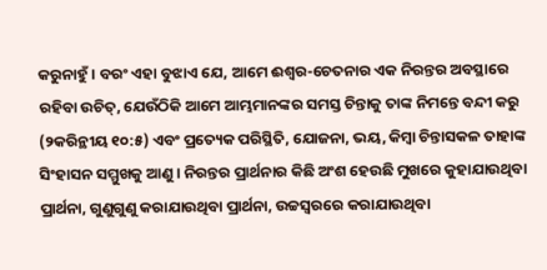କରୁନାହୁଁ । ବରଂ ଏହା ବୁଝାଏ ଯେ, ଆମେ ଈଶ୍ବର-ଚେତନାର ଏକ ନିରନ୍ତର ଅବସ୍ଥାରେ ରହିବା ଉଚିତ୍, ଯେଉଁଠିକି ଆମେ ଆମ୍ଭମାନଙ୍କର ସମସ୍ତ ଚିନ୍ତାକୁ ତାଙ୍କ ନିମନ୍ତେ ବନ୍ଦୀ କରୁ (୨କରିନ୍ଥୀୟ ୧୦:୫) ଏବଂ ପ୍ରତ୍ୟେକ ପରିସ୍ଥିତି, ଯୋଜନା, ଭୟ, କିମ୍ବା ଚିନ୍ତାସକଳ ତାହାଙ୍କ ସିଂହାସନ ସମ୍ମୁଖକୁ ଆଣୁ । ନିରନ୍ତର ପ୍ରାର୍ଥନାର କିଛି ଅଂଶ ହେଉଛି ମୁଖରେ କୁହାଯାଉଥିବା ପ୍ରାର୍ଥନା, ଗୁଣୁଗୁଣୁ କରାଯାଉଥିବା ପ୍ରାର୍ଥନା, ଉଚ୍ଚସ୍ବରରେ କରାଯାଉଥିବା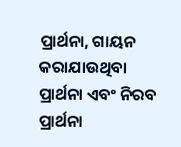ପ୍ରାର୍ଥନା, ଗାୟନ କରାଯାଉଥିବା ପ୍ରାର୍ଥନା ଏବଂ ନିରବ ପ୍ରାର୍ଥନା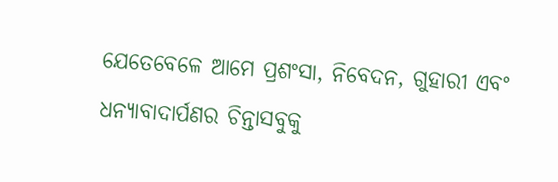ଯେତେବେଳେ ଆମେ ପ୍ରଶଂସା, ନିବେଦନ, ଗୁହାରୀ ଏବଂ ଧନ୍ୟାବାଦାର୍ପଣର ଚିନ୍ତାସବୁକୁ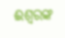ଈଶ୍ବରଙ୍କ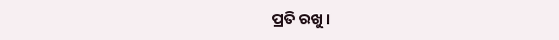ପ୍ରତି ରଖୁ ।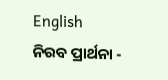English
ନିରବ ପ୍ରାର୍ଥନା -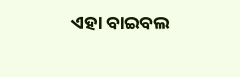ଏହା ବାଇବଲ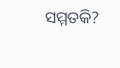ସମ୍ମତକି?